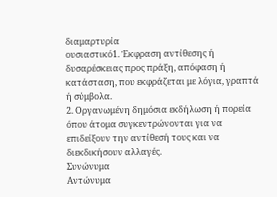διαμαρτυρία
ουσιαστικό1. Έκφραση αντίθεσης ή δυσαρέσκειας προς πράξη, απόφαση ή κατάσταση, που εκφράζεται με λόγια, γραπτά ή σύμβολα.
2. Οργανωμένη δημόσια εκδήλωση ή πορεία όπου άτομα συγκεντρώνονται για να επιδείξουν την αντίθεσή τους και να διεκδικήσουν αλλαγές.
Συνώνυμα
Αντώνυμα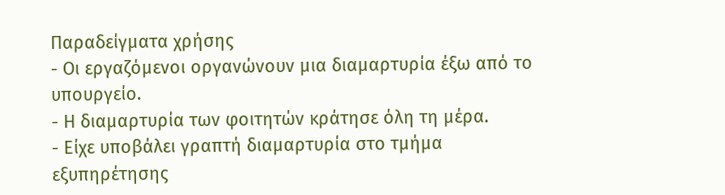Παραδείγματα χρήσης
- Οι εργαζόμενοι οργανώνουν μια διαμαρτυρία έξω από το υπουργείο.
- Η διαμαρτυρία των φοιτητών κράτησε όλη τη μέρα.
- Είχε υποβάλει γραπτή διαμαρτυρία στο τμήμα εξυπηρέτησης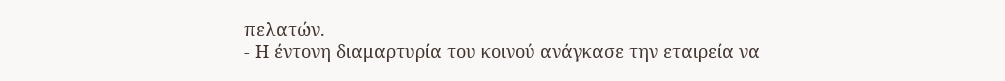πελατών.
- Η έντονη διαμαρτυρία του κοινού ανάγκασε την εταιρεία να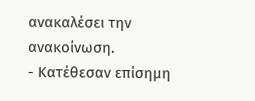ανακαλέσει την ανακοίνωση.
- Κατέθεσαν επίσημη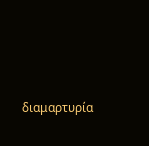διαμαρτυρία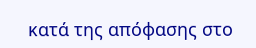κατά της απόφασης στο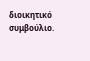διοικητικό συμβούλιο.